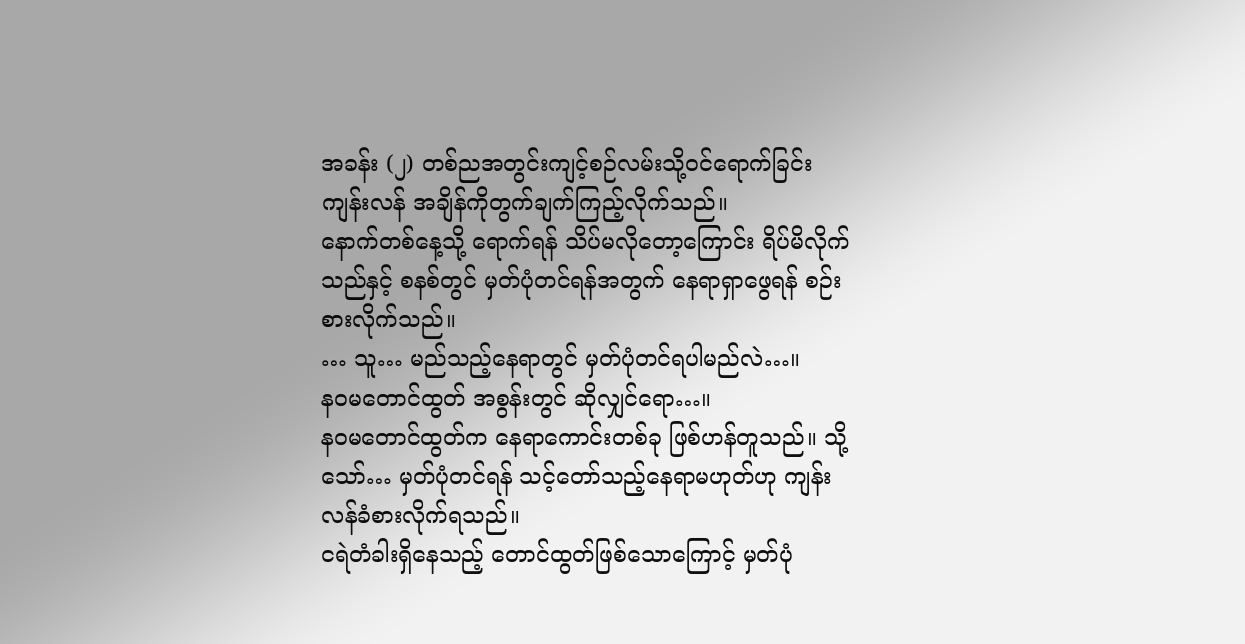အခန်း (၂) တစ်ညအတွင်းကျင့်စဉ်လမ်းသို့ဝင်ရောက်ခြင်း
ကျန်းလန် အချိန်ကိုတွက်ချက်ကြည့်လိုက်သည်။
နောက်တစ်နေ့သို့ ရောက်ရန် သိပ်မလိုတော့ကြောင်း ရိပ်မိလိုက်သည်နှင့် စနစ်တွင် မှတ်ပုံတင်ရန်အတွက် နေရာရှာဖွေရန် စဉ်းစားလိုက်သည်။
… သူ… မည်သည့်နေရာတွင် မှတ်ပုံတင်ရပါမည်လဲ…။
နဝမတောင်ထွတ် အစွန်းတွင် ဆိုလျှင်ရော…။
နဝမတောင်ထွတ်က နေရာကောင်းတစ်ခု ဖြစ်ဟန်တူသည်။ သို့သော်… မှတ်ပုံတင်ရန် သင့်တော်သည့်နေရာမဟုတ်ဟု ကျန်းလန်ခံစားလိုက်ရသည်။
ငရဲတံခါးရှိနေသည့် တောင်ထွတ်ဖြစ်သောကြောင့် မှတ်ပုံ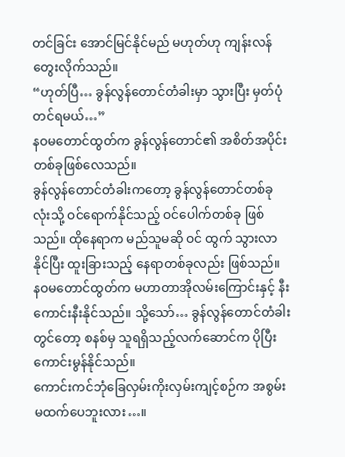တင်ခြင်း အောင်မြင်နိုင်မည် မဟုတ်ဟု ကျန်းလန် တွေးလိုက်သည်။
“ဟုတ်ပြီ… ခွန်လွန်တောင်တံခါးမှာ သွားပြီး မှတ်ပုံတင်ရမယ်…”
နဝမတောင်ထွတ်က ခွန်လွန်တောင်၏ အစိတ်အပိုင်းတစ်ခုဖြစ်လေသည်။
ခွန်လွန်တောင်တံခါးကတော့ ခွန်လွန်တောင်တစ်ခုလုံးသို့ ဝင်ရောက်နိုင်သည့် ဝင်ပေါက်တစ်ခု ဖြစ်သည်။ ထိုနေရာက မည်သူမဆို ဝင် ထွက် သွားလာနိုင်ပြီး ထူးခြားသည့် နေရာတစ်ခုလည်း ဖြစ်သည်။
နဝမတောင်ထွတ်က မဟာတာအိုလမ်းကြောင်းနှင့် နီးကောင်းနီးနိုင်သည်။ သို့သော်… ခွန်လွန်တောင်တံခါးတွင်တော့ စနစ်မှ သူရရှိသည့်လက်ဆောင်က ပိုပြီးကောင်းမွန်နိုင်သည်။
ကောင်းကင်ဘုံခြေလှမ်းကိုးလှမ်းကျင့်စဉ်က အစွမ်းမထက်ပေဘူးလား…။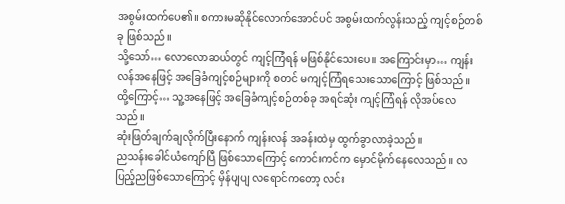အစွမ်းထက်ပေ၏။ စကားမဆိုနိုင်လောက်အောင်ပင် အစွမ်းထက်လွန်းသည့် ကျင့်စဉ်တစ်ခု ဖြစ်သည်။
သို့သော်… လောလောဆယ်တွင် ကျင့်ကြံရန် မဖြစ်နိုင်သေးပေ။ အကြောင်းမှာ… ကျန်းလန်အနေဖြင့် အခြေခံကျင့်စဉ်များကို စတင် မကျင့်ကြံရသေးသောကြောင့် ဖြစ်သည်။
ထို့ကြောင့်… သူ့အနေဖြင့် အခြေခံကျင့်စဉ်တစ်ခု အရင်ဆုံး ကျင့်ကြံရန် လိုအပ်လေသည်။
ဆုံးဖြတ်ချက်ချလိုက်ပြီးနောက် ကျန်းလန် အခန်းထဲမှ ထွက်ခွာလာခဲ့သည်။
ညသန်းခေါင်ယံကျော်ပြီ ဖြစ်သောကြောင့် ကောင်းကင်က မှောင်မိုက်နေလေသည်။ လပြည့်ညဖြစ်သောကြောင့် မှိန်ပျပျ လရောင်ကတော့ လင်း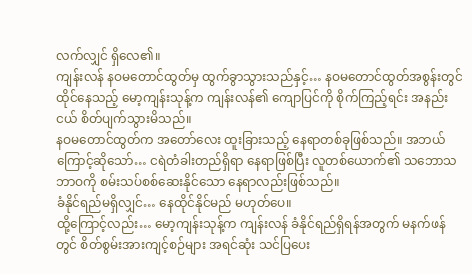လက်လျှင် ရှိလေ၏။
ကျန်းလန် နဝမတောင်ထွတ်မှ ထွက်ခွာသွားသည်နှင့်… နဝမတောင်ထွတ်အစွန်းတွင် ထိုင်နေသည့် မော့ကျန်းသုန့်က ကျန်းလန်၏ ကျောပြင်ကို စိုက်ကြည့်ရင်း အနည်းငယ် စိတ်ပျက်သွားမိသည်။
နဝမတောင်ထွတ်က အတော်လေး ထူးခြားသည့် နေရာတစ်ခုဖြစ်သည်။ အဘယ်ကြောင့်ဆိုသော်… ငရဲတံခါးတည်ရှိရာ နေရာဖြစ်ပြီး လူတစ်ယောက်၏ သဘောသဘာဝကို စမ်းသပ်စစ်ဆေးနိုင်သော နေရာလည်းဖြစ်သည်။
ခံနိုင်ရည်မရှိလျှင်… နေထိုင်နိုင်မည် မဟုတ်ပေ။
ထို့ကြောင့်လည်း… မော့ကျန်းသုန့်က ကျန်းလန် ခံနိုင်ရည်ရှိရန်အတွက် မနက်ဖန်တွင် စိတ်စွမ်းအားကျင့်စဉ်များ အရင်ဆုံး သင်ပြပေး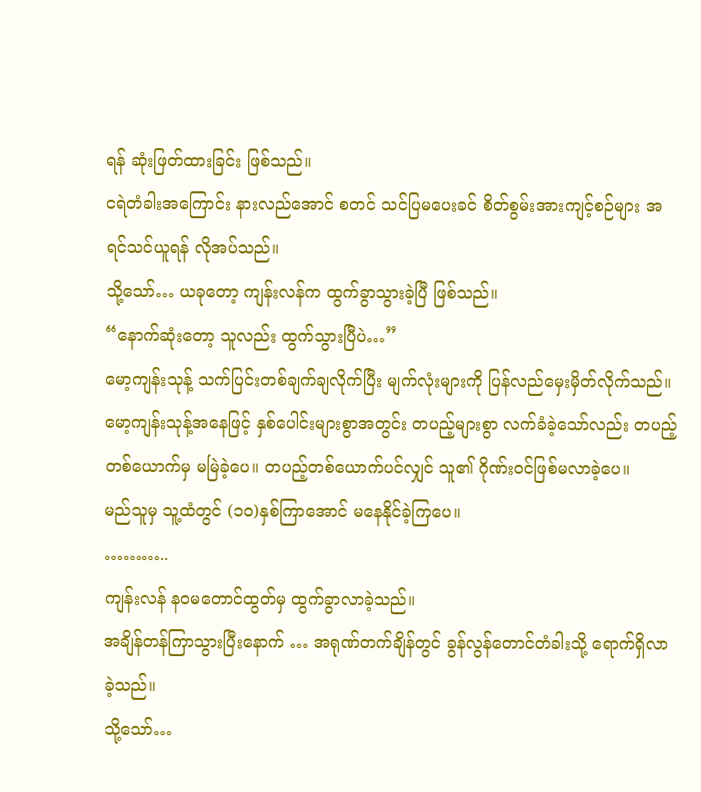ရန် ဆုံးဖြတ်ထားခြင်း ဖြစ်သည်။
ငရဲတံခါးအကြောင်း နားလည်အောင် စတင် သင်ပြမပေးခင် စိတ်စွမ်းအားကျင့်စဉ်များ အရင်သင်ယူရန် လိုအပ်သည်။
သို့သော်… ယခုတော့ ကျန်းလန်က ထွက်ခွာသွားခဲ့ပြီ ဖြစ်သည်။
“နောက်ဆုံးတော့ သူလည်း ထွက်သွားပြီပဲ…”
မော့ကျန်းသုန့် သက်ပြင်းတစ်ချက်ချလိုက်ပြီး မျက်လုံးများကို ပြန်လည်မှေးမှိတ်လိုက်သည်။
မော့ကျန်းသုန့်အနေဖြင့် နှစ်ပေါင်းများစွာအတွင်း တပည့်များစွာ လက်ခံခဲ့သော်လည်း တပည့်တစ်ယောက်မှ မမြဲခဲ့ပေ။ တပည့်တစ်ယောက်ပင်လျှင် သူ၏ ဂိုဏ်းဝင်ဖြစ်မလာခဲ့ပေ။
မည်သူမှ သူ့ထံတွင် (၁၀)နှစ်ကြာအောင် မနေနိုင်ခဲ့ကြပေ။
………..
ကျန်းလန် နဝမတောင်ထွတ်မှ ထွက်ခွာလာခဲ့သည်။
အချိန်တန်ကြာသွားပြီးနောက် … အရုဏ်တက်ချိန်တွင် ခွန်လွန်တောင်တံခါးသို့ ရောက်ရှိလာခဲ့သည်။
သို့သော်…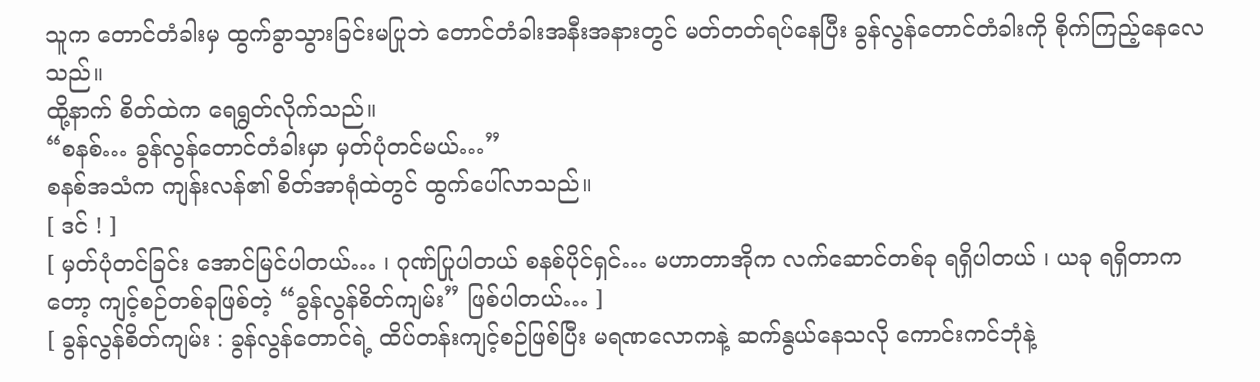သူက တောင်တံခါးမှ ထွက်ခွာသွားခြင်းမပြုဘဲ တောင်တံခါးအနီးအနားတွင် မတ်တတ်ရပ်နေပြီး ခွန်လွန်တောင်တံခါးကို စိုက်ကြည့်နေလေသည်။
ထို့နာက် စိတ်ထဲက ရေရွတ်လိုက်သည်။
“စနစ်… ခွန်လွန်တောင်တံခါးမှာ မှတ်ပုံတင်မယ်…”
စနစ်အသံက ကျန်းလန်၏ စိတ်အာရုံထဲတွင် ထွက်ပေါ်လာသည်။
[ ဒင် ! ]
[ မှတ်ပုံတင်ခြင်း အောင်မြင်ပါတယ်… ၊ ဂုဏ်ပြုပါတယ် စနစ်ပိုင်ရှင်… မဟာတာအိုက လက်ဆောင်တစ်ခု ရရှိပါတယ် ၊ ယခု ရရှိတာကတော့ ကျင့်စဉ်တစ်ခုဖြစ်တဲ့ “ခွန်လွန်စိတ်ကျမ်း” ဖြစ်ပါတယ်… ]
[ ခွန်လွန်စိတ်ကျမ်း : ခွန်လွန်တောင်ရဲ့ ထိပ်တန်းကျင့်စဉ်ဖြစ်ပြီး မရဏလောကနဲ့ ဆက်နွယ်နေသလို ကောင်းကင်ဘုံနဲ့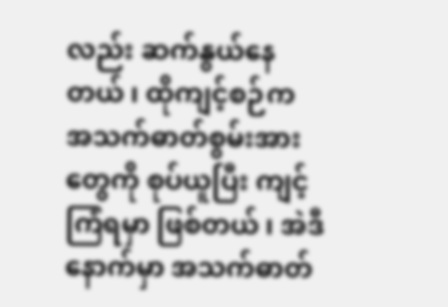လည်း ဆက်နွယ်နေတယ် ၊ ထိုကျင့်စဉ်က အသက်ဓာတ်စွမ်းအားတွေကို စုပ်ယူပြီး ကျင့်ကြံရမှာ ဖြစ်တယ် ၊ အဲဒီနောက်မှာ အသက်ဓာတ်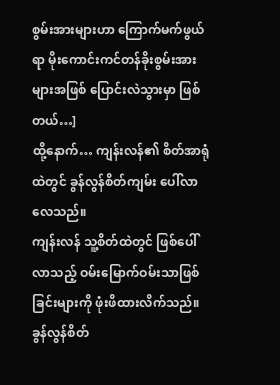စွမ်းအားများဟာ ကြောက်မက်ဖွယ်ရာ မိုးကောင်းကင်တန်ခိုးစွမ်းအားများအဖြစ် ပြောင်းလဲသွားမှာ ဖြစ်တယ်…]
ထို့နောက်… ကျန်းလန်၏ စိတ်အာရုံထဲတွင် ခွန်လွန်စိတ်ကျမ်း ပေါ်လာလေသည်။
ကျန်းလန် သူ့စိတ်ထဲတွင် ဖြစ်ပေါ်လာသည့် ဝမ်းမြောက်ဝမ်းသာဖြစ်ခြင်းများကို ဖုံးဖိထားလိက်သည်။ ခွန်လွန်စိတ်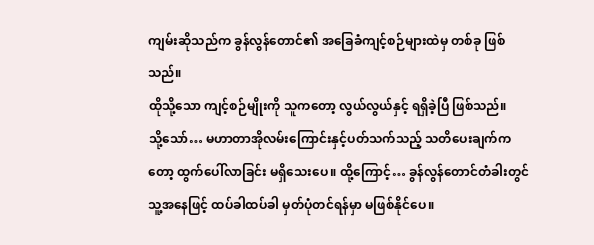ကျမ်းဆိုသည်က ခွန်လွန်တောင်၏ အခြေခံကျင့်စဉ်များထဲမှ တစ်ခု ဖြစ်သည်။
ထိုသို့သော ကျင့်စဉ်မျိုးကို သူကတော့ လွယ်လွယ်နှင့် ရရှိခဲ့ပြီ ဖြစ်သည်။
သို့သော်… မဟာတာအိုလမ်းကြောင်းနှင့်ပတ်သက်သည့် သတိပေးချက်ကတော့ ထွက်ပေါ်လာခြင်း မရှိသေးပေ။ ထို့ကြောင့်… ခွန်လွန်တောင်တံခါးတွင် သူ့အနေဖြင့် ထပ်ခါထပ်ခါ မှတ်ပုံတင်ရန်မှာ မဖြစ်နိုင်ပေ။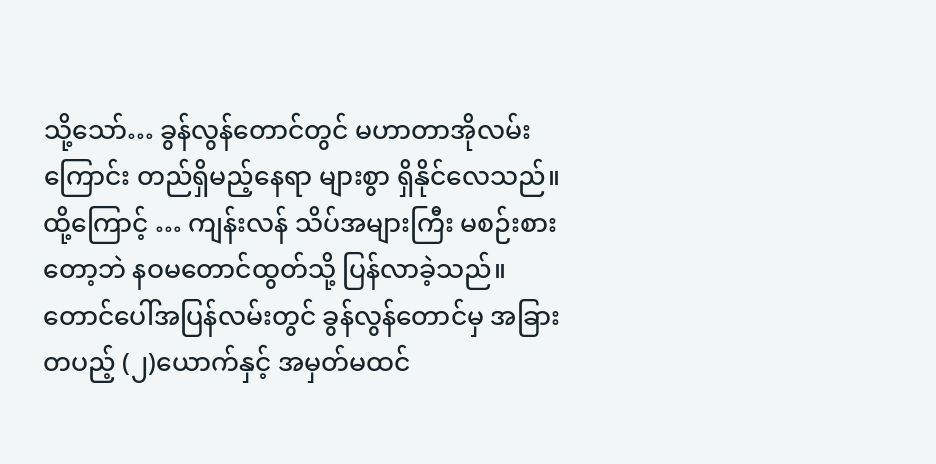သို့သော်… ခွန်လွန်တောင်တွင် မဟာတာအိုလမ်းကြောင်း တည်ရှိမည့်နေရာ များစွာ ရှိနိုင်လေသည်။
ထို့ကြောင့် … ကျန်းလန် သိပ်အများကြီး မစဉ်းစားတော့ဘဲ နဝမတောင်ထွတ်သို့ ပြန်လာခဲ့သည်။
တောင်ပေါ်အပြန်လမ်းတွင် ခွန်လွန်တောင်မှ အခြားတပည့် (၂)ယောက်နှင့် အမှတ်မထင်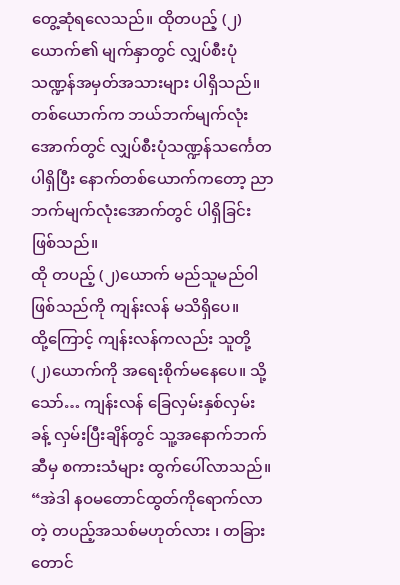တွေ့ဆုံရလေသည်။ ထိုတပည့် (၂)ယောက်၏ မျက်နှာတွင် လျှပ်စီးပုံသဏ္ဍန်အမှတ်အသားများ ပါရှိသည်။
တစ်ယောက်က ဘယ်ဘက်မျက်လုံးအောက်တွင် လျှပ်စီးပုံသဏ္ဍန်သင်္ကေတပါရှိပြီး နောက်တစ်ယောက်ကတော့ ညာဘက်မျက်လုံးအောက်တွင် ပါရှိခြင်း ဖြစ်သည်။
ထို တပည့် (၂)ယောက် မည်သူမည်ဝါဖြစ်သည်ကို ကျန်းလန် မသိရှိပေ။
ထို့ကြောင့် ကျန်းလန်ကလည်း သူတို့ (၂)ယောက်ကို အရေးစိုက်မနေပေ။ သို့သော်… ကျန်းလန် ခြေလှမ်းနှစ်လှမ်းခန့် လှမ်းပြီးချိန်တွင် သူ့အနောက်ဘက်ဆီမှ စကားသံများ ထွက်ပေါ်လာသည်။
“အဲဒါ နဝမတောင်ထွတ်ကိုရောက်လာတဲ့ တပည့်အသစ်မဟုတ်လား ၊ တခြားတောင်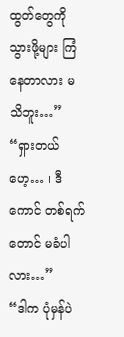ထွတ်တွေကို သွားဖို့များ ကြံနေတာလား မသိဘူး…”
“ရှားတယ်ဟေ့… ၊ ဒီကောင် တစ်ရက်တောင် မခံပါလား…”
“ဒါက ပုံမှန်ပဲ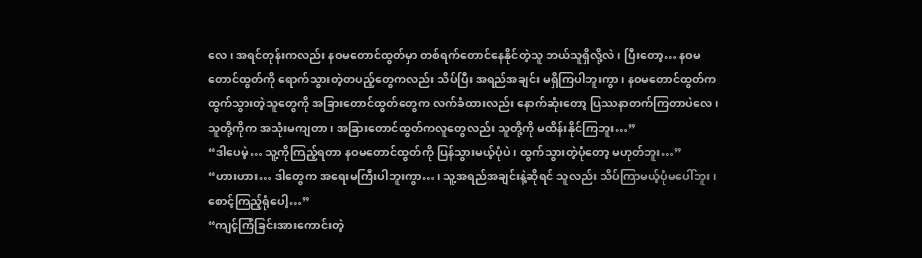လေ ၊ အရင်တုန်းကလည်း နဝမတောင်ထွတ်မှာ တစ်ရက်တောင်နေနိုင်တဲ့သူ ဘယ်သူရှိလို့လဲ ၊ ပြီးတော့… နဝမ တောင်ထွတ်ကို ရောက်သွားတဲ့တပည့်တွေကလည်း သိပ်ပြီး အရည်အချင်း မရှိကြပါဘူးကွာ ၊ နဝမတောင်ထွတ်က ထွက်သွားတဲ့သူတွေကို အခြားတောင်ထွတ်တွေက လက်ခံထားလည်း နောက်ဆုံးတော့ ပြဿနာတက်ကြတာပဲလေ ၊ သူတို့ကိုက အသုံးမကျတာ ၊ အခြားတောင်ထွတ်ကလူတွေလည်း သူတို့ကို မထိန်းနိုင်ကြဘူး…”
“ဒါပေမဲ့… သူ့ကိုကြည့်ရတာ နဝမတောင်ထွတ်ကို ပြန်သွားမယ့်ပုံပဲ ၊ ထွက်သွားတဲ့ပုံတော့ မဟုတ်ဘူး…”
“ဟားဟား… ဒါတွေက အရေးမကြီးပါဘူးကွာ… ၊ သူ့အရည်အချင်းနဲ့ဆိုရင် သူလည်း သိပ်ကြာမယ့်ပုံမပေါ်ဘူး ၊ စောင့်ကြည့်ရုံပေါ့…”
“ကျင့်ကြံခြင်းအားကောင်းတဲ့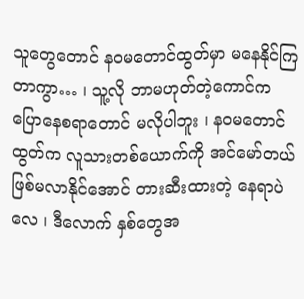သူတွေတောင် နဝမတောင်ထွတ်မှာ မနေနိုင်ကြတာကွာ… ၊ သူ့လို ဘာမဟုတ်တဲ့ကောင်က ပြောနေစရာတောင် မလိုပါဘူး ၊ နဝမတောင်ထွတ်က လူသားတစ်ယောက်ကို အင်မော်တယ်ဖြစ်မလာနိုင်အောင် တားဆီးထားတဲ့ နေရာပဲလေ ၊ ဒီလောက် နှစ်တွေအ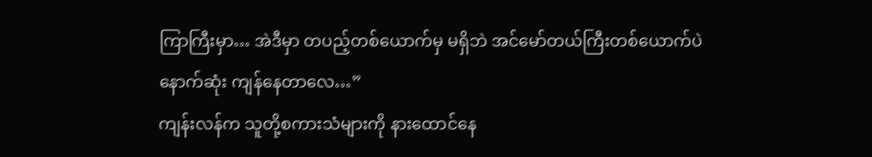ကြာကြီးမှာ… အဲဒီမှာ တပည့်တစ်ယောက်မှ မရှိဘဲ အင်မော်တယ်ကြီးတစ်ယောက်ပဲ နောက်ဆုံး ကျန်နေတာလေ…”
ကျန်းလန်က သူတို့စကားသံများကို နားထောင်နေ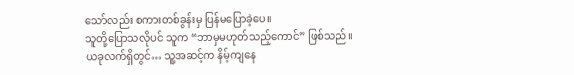သော်လည်း စကားတစ်ခွန်းမှ ပြန်မပြောခဲ့ပေ။
သူတို့ပြောသလိုပင် သူက “ဘာမှမဟုတ်သည့်ကောင်” ဖြစ်သည်။
ယခုလက်ရှိတွင်… သူ့အဆင့်က နိမ့်ကျနေ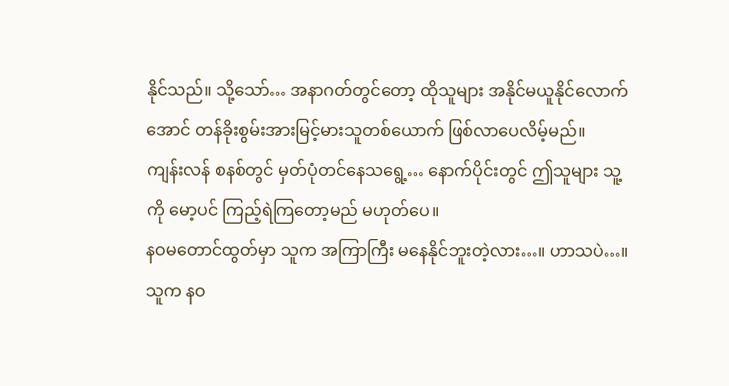နိုင်သည်။ သို့သော်… အနာဂတ်တွင်တော့ ထိုသူများ အနိုင်မယူနိုင်လောက်အောင် တန်ခိုးစွမ်းအားမြင့်မားသူတစ်ယောက် ဖြစ်လာပေလိမ့်မည်။
ကျန်းလန် စနစ်တွင် မှတ်ပုံတင်နေသရွေ့… နောက်ပိုင်းတွင် ဤသူများ သူ့ကို မော့ပင် ကြည့်ရဲကြတော့မည် မဟုတ်ပေ။
နဝမတောင်ထွတ်မှာ သူက အကြာကြီး မနေနိုင်ဘူးတဲ့လား…။ ဟာသပဲ…။
သူက နဝ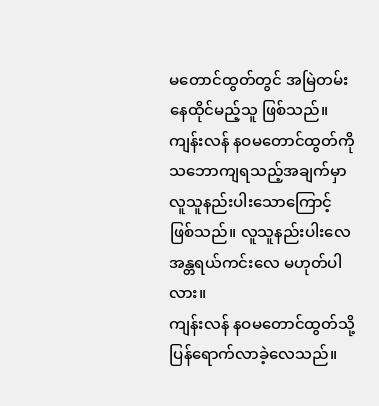မတောင်ထွတ်တွင် အမြဲတမ်း နေထိုင်မည့်သူ ဖြစ်သည်။
ကျန်းလန် နဝမတောင်ထွတ်ကို သဘောကျရသည့်အချက်မှာ လူသူနည်းပါးသောကြောင့် ဖြစ်သည်။ လူသူနည်းပါးလေ အန္တရယ်ကင်းလေ မဟုတ်ပါလား။
ကျန်းလန် နဝမတောင်ထွတ်သို့ ပြန်ရောက်လာခဲ့လေသည်။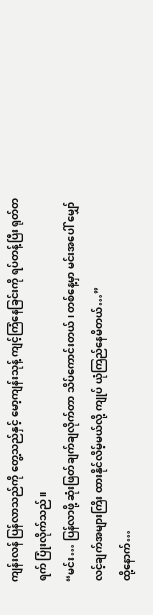ကျန်းလန် ပြန်လာသည်ကို တွေ့သည်နှင့် မော့ကျန်းသုန့် ကျင့်ကြံနေခြင်းကို ရပ်တန့်ပြီး ရုတ်တရက် ပြုံးလိုက်သည်။
“မင်း… ပြန်လာဖို့ ဆုံးဖြတ်ချက်ချလိုက်တာ သိပ်ကောင်းတယ် ၊ တစ်နေ့မှာ မင်းအပေါ် မျှော်လင့်ချက်အများကြိး ထားနိုင်လိမ့်မယ်လို့ ကျုပ် ယုံကြည်နေမိတယ်…”
ထို့နောက်…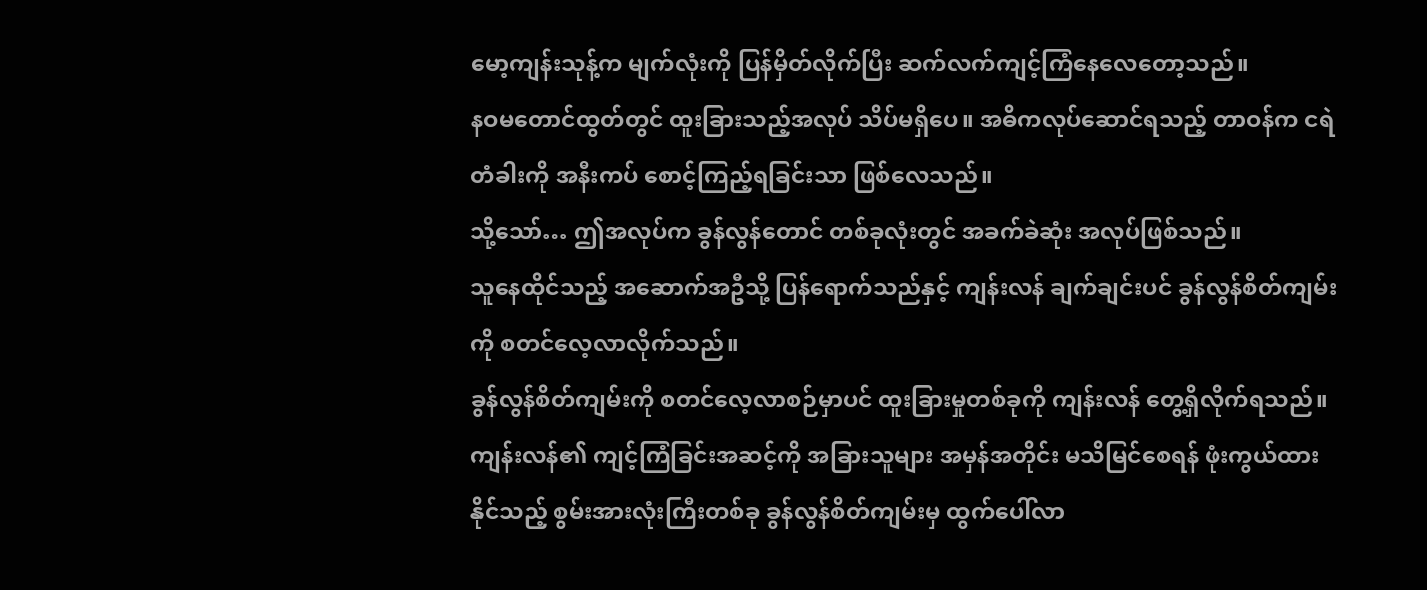မော့ကျန်းသုန့်က မျက်လုံးကို ပြန်မှိတ်လိုက်ပြီး ဆက်လက်ကျင့်ကြံနေလေတော့သည်။
နဝမတောင်ထွတ်တွင် ထူးခြားသည့်အလုပ် သိပ်မရှိပေ။ အဓိကလုပ်ဆောင်ရသည့် တာဝန်က ငရဲတံခါးကို အနီးကပ် စောင့်ကြည့်ရခြင်းသာ ဖြစ်လေသည်။
သို့သော်… ဤအလုပ်က ခွန်လွန်တောင် တစ်ခုလုံးတွင် အခက်ခဲဆုံး အလုပ်ဖြစ်သည်။
သူနေထိုင်သည့် အဆောက်အဦသို့ ပြန်ရောက်သည်နှင့် ကျန်းလန် ချက်ချင်းပင် ခွန်လွန်စိတ်ကျမ်းကို စတင်လေ့လာလိုက်သည်။
ခွန်လွန်စိတ်ကျမ်းကို စတင်လေ့လာစဉ်မှာပင် ထူးခြားမှုတစ်ခုကို ကျန်းလန် တွေ့ရှိလိုက်ရသည်။
ကျန်းလန်၏ ကျင့်ကြံခြင်းအဆင့်ကို အခြားသူများ အမှန်အတိုင်း မသိမြင်စေရန် ဖုံးကွယ်ထားနိုင်သည့် စွမ်းအားလုံးကြီးတစ်ခု ခွန်လွန်စိတ်ကျမ်းမှ ထွက်ပေါ်လာ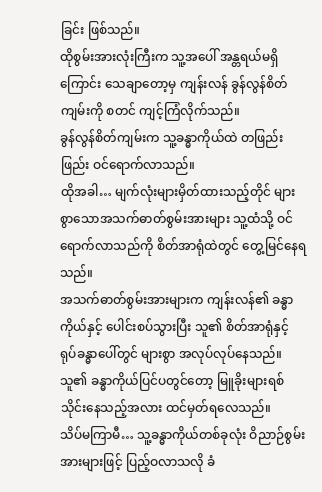ခြင်း ဖြစ်သည်။
ထိုစွမ်းအားလုံးကြီးက သူ့အပေါ် အန္တရယ်မရှိကြောင်း သေချာတော့မှ ကျန်းလန် ခွန်လွန်စိတ်ကျမ်းကို စတင် ကျင့်ကြံလိုက်သည်။
ခွန်လွန်စိတ်ကျမ်းက သူ့ခန္ဓာကိုယ်ထဲ တဖြည်းဖြည်း ဝင်ရောက်လာသည်။
ထိုအခါ… မျက်လုံးများမှိတ်ထားသည့်တိုင် များစွာသောအသက်ဓာတ်စွမ်းအားများ သူ့ထံသို့ ဝင်ရောက်လာသည်ကို စိတ်အာရုံထဲတွင် တွေ့မြင်နေရသည်။
အသက်ဓာတ်စွမ်းအားများက ကျန်းလန်၏ ခန္ဓာကိုယ်နှင့် ပေါင်းစပ်သွားပြီး သူ၏ စိတ်အာရုံနှင့် ရုပ်ခန္ဓာပေါ်တွင် များစွာ အလုပ်လုပ်နေသည်။
သူ၏ ခန္ဓာကိုယ်ပြင်ပတွင်တော့ မြူခိုးများရစ်သိုင်းနေသည့်အလား ထင်မှတ်ရလေသည်။
သိပ်မကြာမီ… သူ့ခန္ဓာကိုယ်တစ်ခုလုံး ဝိညာဉ်စွမ်းအားများဖြင့် ပြည့်ဝလာသလို ခံ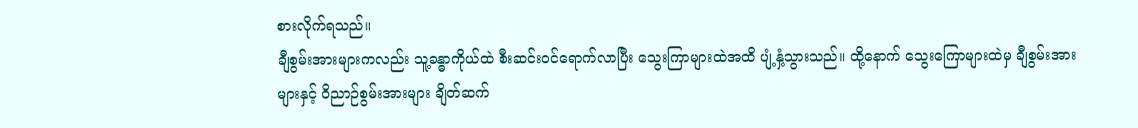စားလိုက်ရသည်။
ချီစွမ်းအားများကလည်း သူ့ခန္ဓာကိုယ်ထဲ စီးဆင်းဝင်ရောက်လာပြီး သွေးကြာများထဲအထိ ပျံ့နှံ့သွားသည်။ ထို့နောက် သွေးကြောများထဲမှ ချီစွမ်းအားများနှင့် ဝိညာဉ်စွမ်းအားများ ချိတ်ဆက်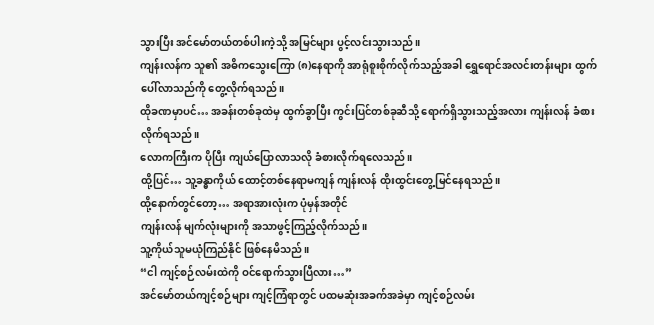သွားပြီး အင်မော်တယ်တစ်ပါးကဲ့သို့ အမြင်များ ပွင့်လင်းသွားသည်။
ကျန်းလန်က သူ၏ အဓိကသွေးကြော (၈)နေရာကို အာရုံစူးစိုက်လိုက်သည့်အခါ ရွှေရောင်အလင်းတန်းများ ထွက်ပေါ်လာသည်ကို တွေ့လိုက်ရသည်။
ထိုခဏမှာပင်… အခန်းတစ်ခုထဲမှ ထွက်ခွာပြီး ကွင်းပြင်တစ်ခုဆီသို့ ရောက်ရှိသွားသည့်အလား ကျန်းလန် ခံစားလိုက်ရသည်။
လောကကြီးက ပိုပြီး ကျယ်ပြောလာသလို ခံစားလိုက်ရလေသည်။
ထို့ပြင်… သူ့ခန္ဓာကိုယ် ထောင့်တစ်နေရာမကျန် ကျန်းလန် ထိုးထွင်းတွေ့မြင်နေရသည်။
ထို့နောက်တွင်တော့… အရာအားလုံးက ပုံမှန်အတိုင်
ကျန်းလန် မျက်လုံးများကို အသာဖွင့်ကြည့်လိုက်သည်။
သူ့ကိုယ်သူမယုံကြည်နိုင် ဖြစ်နေမိသည်။
“ငါ ကျင့်စဉ်လမ်းထဲကို ဝင်ရောက်သွားပြီလား…”
အင်မော်တယ်ကျင့်စဉ်များ ကျင့်ကြံရာတွင် ပထမဆုံးအခက်အခဲမှာ ကျင့်စဉ်လမ်း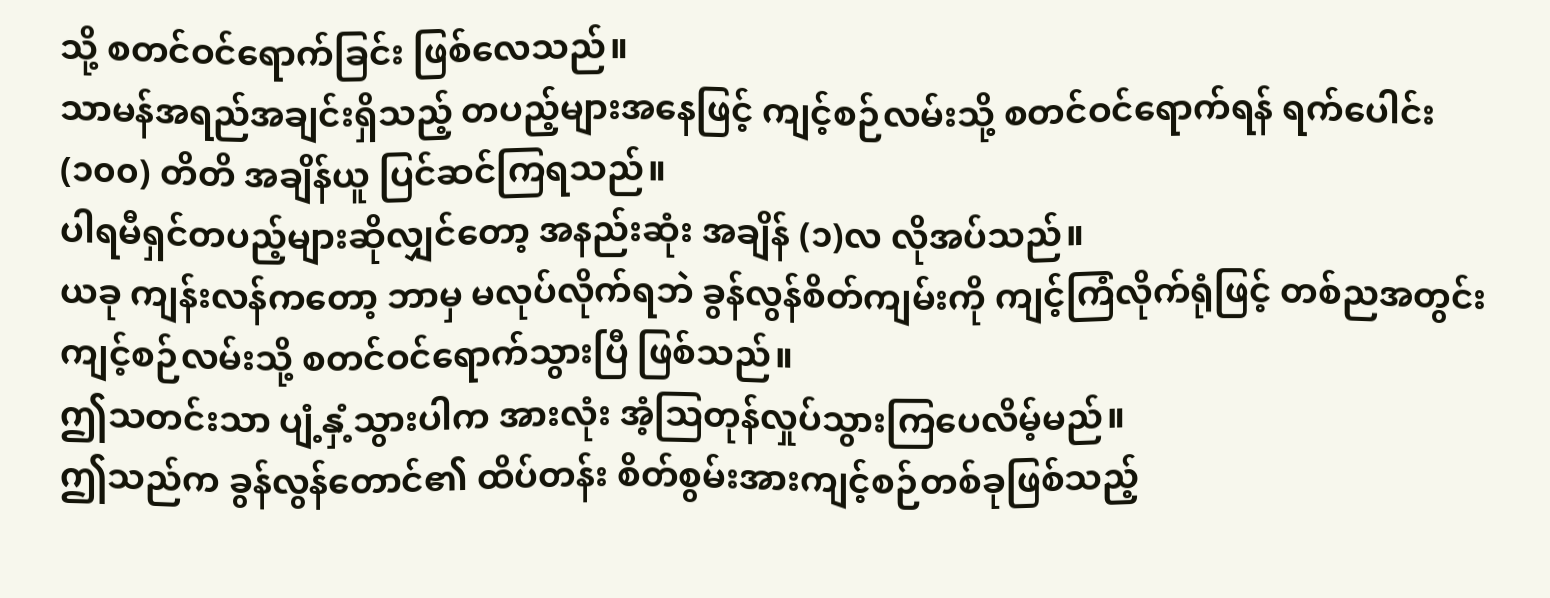သို့ စတင်ဝင်ရောက်ခြင်း ဖြစ်လေသည်။
သာမန်အရည်အချင်းရှိသည့် တပည့်များအနေဖြင့် ကျင့်စဉ်လမ်းသို့ စတင်ဝင်ရောက်ရန် ရက်ပေါင်း (၁၀၀) တိတိ အချိန်ယူ ပြင်ဆင်ကြရသည်။
ပါရမီရှင်တပည့်များဆိုလျှင်တော့ အနည်းဆုံး အချိန် (၁)လ လိုအပ်သည်။
ယခု ကျန်းလန်ကတော့ ဘာမှ မလုပ်လိုက်ရဘဲ ခွန်လွန်စိတ်ကျမ်းကို ကျင့်ကြံလိုက်ရုံဖြင့် တစ်ညအတွင်း ကျင့်စဉ်လမ်းသို့ စတင်ဝင်ရောက်သွားပြီ ဖြစ်သည်။
ဤသတင်းသာ ပျံ့နှံ့သွားပါက အားလုံး အံ့သြတုန်လှုပ်သွားကြပေလိမ့်မည်။
ဤသည်က ခွန်လွန်တောင်၏ ထိပ်တန်း စိတ်စွမ်းအားကျင့်စဉ်တစ်ခုဖြစ်သည့်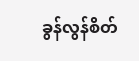ခွန်လွန်စိတ်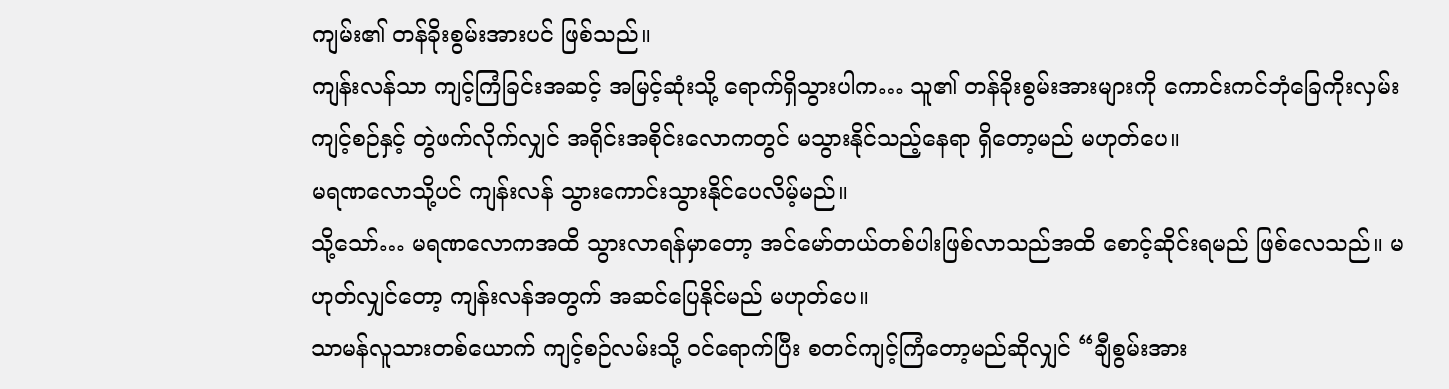ကျမ်း၏ တန်ခိုးစွမ်းအားပင် ဖြစ်သည်။
ကျန်းလန်သာ ကျင့်ကြံခြင်းအဆင့် အမြင့်ဆုံးသို့ ရောက်ရှိသွားပါက… သူ၏ တန်ခိုးစွမ်းအားများကို ကောင်းကင်ဘုံခြေကိုးလှမ်းကျင့်စဉ်နှင့် တွဲဖက်လိုက်လျှင် အရိုင်းအစိုင်းလောကတွင် မသွားနိုင်သည့်နေရာ ရှိတော့မည် မဟုတ်ပေ။
မရဏလောသို့ပင် ကျန်းလန် သွားကောင်းသွားနိုင်ပေလိမ့်မည်။
သို့သော်… မရဏလောကအထိ သွားလာရန်မှာတော့ အင်မော်တယ်တစ်ပါးဖြစ်လာသည်အထိ စောင့်ဆိုင်းရမည် ဖြစ်လေသည်။ မဟုတ်လျှင်တော့ ကျန်းလန်အတွက် အဆင်ပြေနိုင်မည် မဟုတ်ပေ။
သာမန်လူသားတစ်ယောက် ကျင့်စဉ်လမ်းသို့ ဝင်ရောက်ပြီး စတင်ကျင့်ကြံတော့မည်ဆိုလျှင် “ချီစွမ်းအား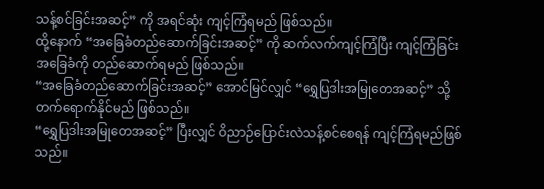သန့်စင်ခြင်းအဆင့်” ကို အရင်ဆုံး ကျင့်ကြံရမည် ဖြစ်သည်။
ထို့နောက် “အခြေခံတည်ဆောက်ခြင်းအဆင့်” ကို ဆက်လက်ကျင့်ကြံပြီး ကျင့်ကြံခြင်းအခြေခံကို တည်ဆောက်ရမည် ဖြစ်သည်။
“အခြေခံတည်ဆောက်ခြင်းအဆင့်” အောင်မြင်လျှင် “ရွှေပြဒါးအမြုတေအဆင့်” သို့ တက်ရောက်နိုင်မည် ဖြစ်သည်။
“ရွှေပြဒါးအမြုတေအဆင့်” ပြီးလျှင် ဝိညာဉ်ပြောင်းလဲသန့်စင်စေရန် ကျင့်ကြံရမည်ဖြစ်သည်။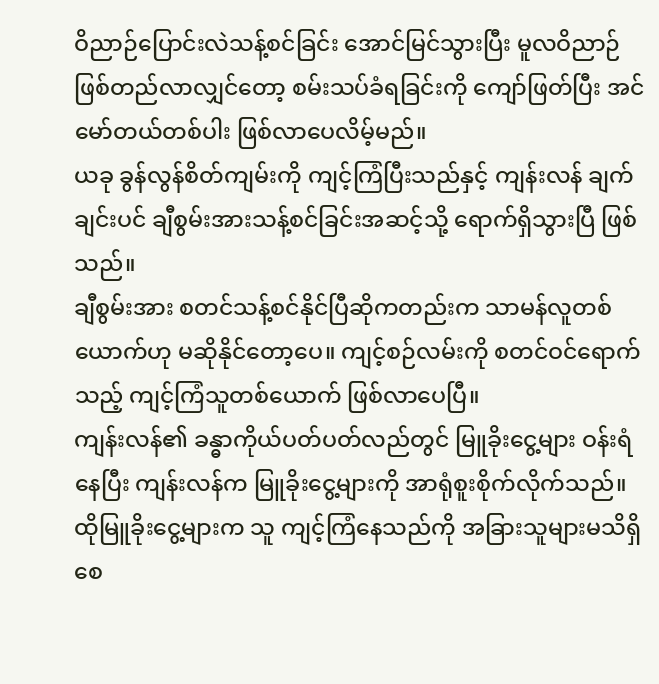ဝိညာဉ်ပြောင်းလဲသန့်စင်ခြင်း အောင်မြင်သွားပြီး မူလဝိညာဉ်ဖြစ်တည်လာလျှင်တော့ စမ်းသပ်ခံရခြင်းကို ကျော်ဖြတ်ပြီး အင်မော်တယ်တစ်ပါး ဖြစ်လာပေလိမ့်မည်။
ယခု ခွန်လွန်စိတ်ကျမ်းကို ကျင့်ကြံပြီးသည်နှင့် ကျန်းလန် ချက်ချင်းပင် ချီစွမ်းအားသန့်စင်ခြင်းအဆင့်သို့ ရောက်ရှိသွားပြီ ဖြစ်သည်။
ချီစွမ်းအား စတင်သန့်စင်နိုင်ပြီဆိုကတည်းက သာမန်လူတစ်ယောက်ဟု မဆိုနိုင်တော့ပေ။ ကျင့်စဉ်လမ်းကို စတင်ဝင်ရောက်သည့် ကျင့်ကြံသူတစ်ယောက် ဖြစ်လာပေပြီ။
ကျန်းလန်၏ ခန္ဓာကိုယ်ပတ်ပတ်လည်တွင် မြူခိုးငွေ့များ ဝန်းရံနေပြီး ကျန်းလန်က မြူခိုးငွေ့များကို အာရုံစူးစိုက်လိုက်သည်။
ထိုမြူခိုးငွေ့များက သူ ကျင့်ကြံနေသည်ကို အခြားသူများမသိရှိစေ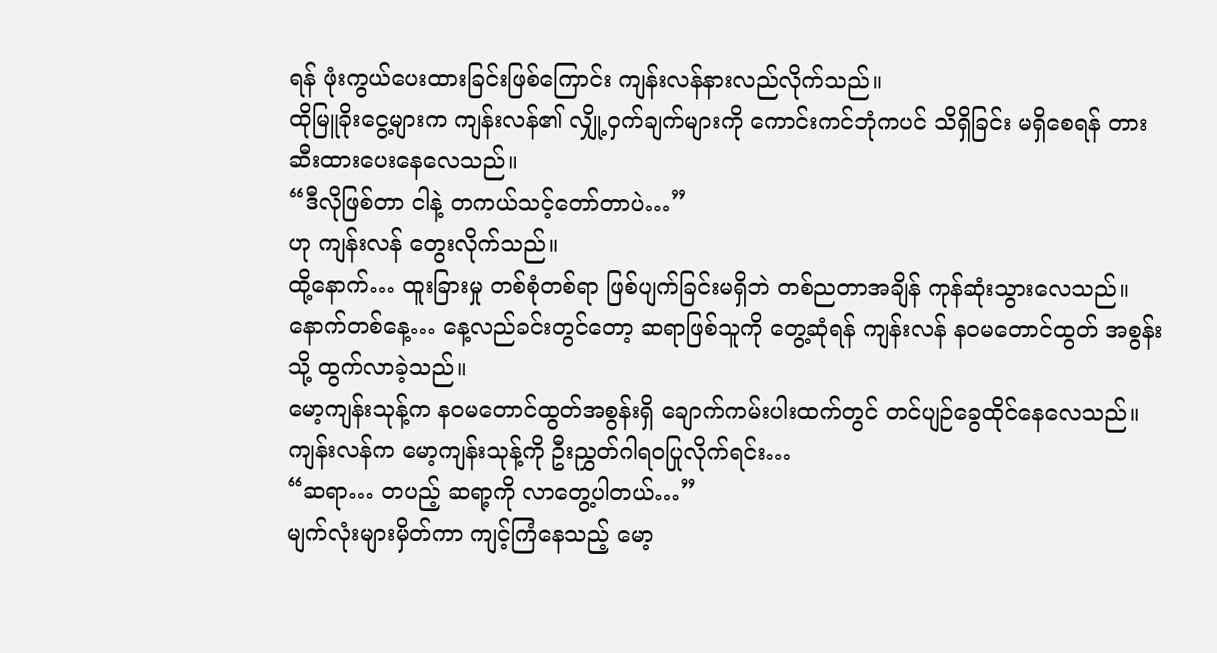ရန် ဖုံးကွယ်ပေးထားခြင်းဖြစ်ကြောင်း ကျန်းလန်နားလည်လိုက်သည်။
ထိုမြူခိုးငွေ့များက ကျန်းလန်၏ လျှို့ဝှက်ချက်များကို ကောင်းကင်ဘုံကပင် သိရှိခြင်း မရှိစေရန် တားဆီးထားပေးနေလေသည်။
“ဒီလိုဖြစ်တာ ငါနဲ့ တကယ်သင့်တော်တာပဲ…”
ဟု ကျန်းလန် တွေးလိုက်သည်။
ထို့နောက်… ထူးခြားမှု တစ်စုံတစ်ရာ ဖြစ်ပျက်ခြင်းမရှိဘဲ တစ်ညတာအချိန် ကုန်ဆုံးသွားလေသည်။
နောက်တစ်နေ့… နေ့လည်ခင်းတွင်တော့ ဆရာဖြစ်သူကို တွေ့ဆုံရန် ကျန်းလန် နဝမတောင်ထွတ် အစွန်းသို့ ထွက်လာခဲ့သည်။
မော့ကျန်းသုန့်က နဝမတောင်ထွတ်အစွန်းရှိ ချောက်ကမ်းပါးထက်တွင် တင်ပျဉ်ခွေထိုင်နေလေသည်။
ကျန်းလန်က မော့ကျန်းသုန့်ကို ဦးညွှတ်ဂါရဝပြုလိုက်ရင်း…
“ဆရာ… တပည့် ဆရာ့ကို လာတွေ့ပါတယ်…”
မျက်လုံးများမှိတ်ကာ ကျင့်ကြံနေသည့် မော့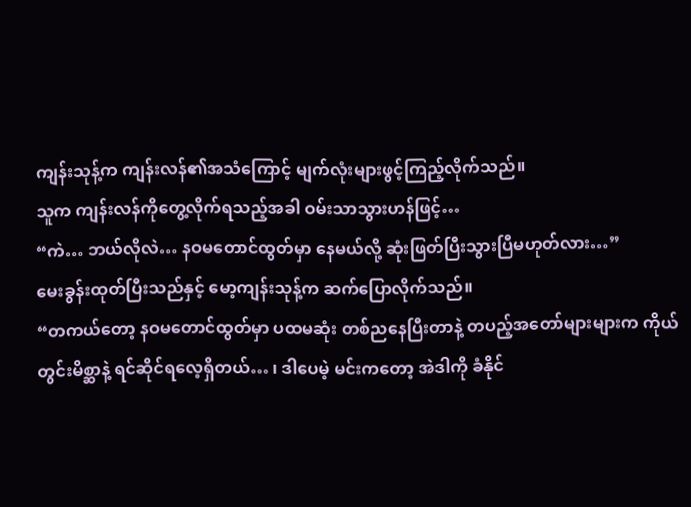ကျန်းသုန့်က ကျန်းလန်၏အသံကြောင့် မျက်လုံးများဖွင့်ကြည့်လိုက်သည်။
သူက ကျန်းလန်ကိုတွေ့လိုက်ရသည့်အခါ ဝမ်းသာသွားဟန်ဖြင့်…
“ကဲ… ဘယ်လိုလဲ… နဝမတောင်ထွတ်မှာ နေမယ်လို့ ဆုံးဖြတ်ပြီးသွားပြီမဟုတ်လား…”
မေးခွန်းထုတ်ပြီးသည်နှင့် မော့ကျန်းသုန့်က ဆက်ပြောလိုက်သည်။
“တကယ်တော့ နဝမတောင်ထွတ်မှာ ပထမဆုံး တစ်ညနေပြီးတာနဲ့ တပည့်အတော်များများက ကိုယ်တွင်းမိစ္ဆာနဲ့ ရင်ဆိုင်ရလေ့ရှိတယ်… ၊ ဒါပေမဲ့ မင်းကတော့ အဲဒါကို ခံနိုင်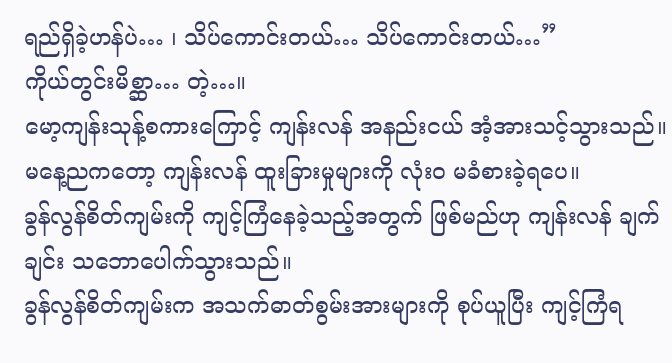ရည်ရှိခဲ့ဟန်ပဲ… ၊ သိပ်ကောင်းတယ်… သိပ်ကောင်းတယ်…”
ကိုယ်တွင်းမိစ္ဆာ… တဲ့…။
မော့ကျန်းသုန့်စကားကြောင့် ကျန်းလန် အနည်းငယ် အံ့အားသင့်သွားသည်။ မနေ့ညကတော့ ကျန်းလန် ထူးခြားမှုများကို လုံး၀ မခံစားခဲ့ရပေ။
ခွန်လွန်စိတ်ကျမ်းကို ကျင့်ကြံနေခဲ့သည့်အတွက် ဖြစ်မည်ဟု ကျန်းလန် ချက်ချင်း သဘောပေါက်သွားသည်။
ခွန်လွန်စိတ်ကျမ်းက အသက်ဓာတ်စွမ်းအားများကို စုပ်ယူပြီး ကျင့်ကြံရ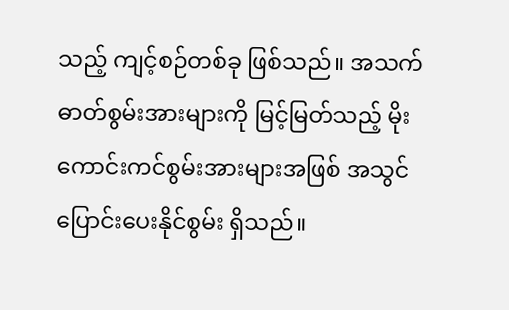သည့် ကျင့်စဉ်တစ်ခု ဖြစ်သည်။ အသက်ဓာတ်စွမ်းအားများကို မြင့်မြတ်သည့် မိုးကောင်းကင်စွမ်းအားများအဖြစ် အသွင်ပြောင်းပေးနိုင်စွမ်း ရှိသည်။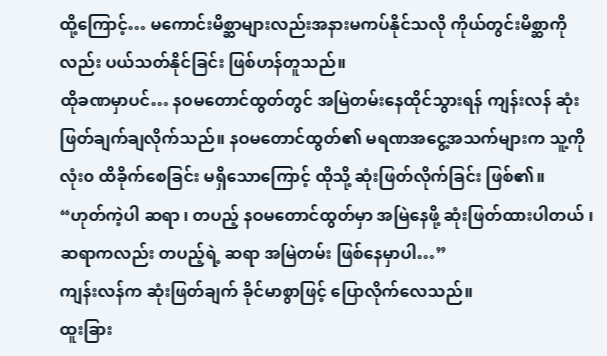ထို့ကြောင့်… မကောင်းမိစ္ဆာများလည်းအနားမကပ်နိုင်သလို ကိုယ်တွင်းမိစ္ဆာကိုလည်း ပယ်သတ်နိုင်ခြင်း ဖြစ်ဟန်တူသည်။
ထိုခဏမှာပင်… နဝမတောင်ထွတ်တွင် အမြဲတမ်းနေထိုင်သွားရန် ကျန်းလန် ဆုံးဖြတ်ချက်ချလိုက်သည်။ နဝမတောင်ထွတ်၏ မရဏအငွေ့အသက်များက သူ့ကို လုံး၀ ထိခိုက်စေခြင်း မရှိသောကြောင့် ထိုသို့ ဆုံးဖြတ်လိုက်ခြင်း ဖြစ်၏။
“ဟုတ်ကဲ့ပါ ဆရာ ၊ တပည့် နဝမတောင်ထွတ်မှာ အမြဲနေဖို့ ဆုံးဖြတ်ထားပါတယ် ၊ ဆရာကလည်း တပည့်ရဲ့ ဆရာ အမြဲတမ်း ဖြစ်နေမှာပါ…”
ကျန်းလန်က ဆုံးဖြတ်ချက် ခိုင်မာစွာဖြင့် ပြောလိုက်လေသည်။
ထူးခြား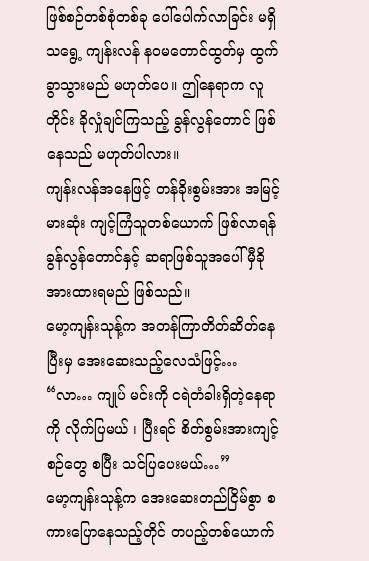ဖြစ်စဉ်တစ်စုံတစ်ခု ပေါ်ပေါက်လာခြင်း မရှိသရွေ့ ကျန်းလန် နဝမတောင်ထွတ်မှ ထွက်ခွာသွားမည် မဟုတ်ပေ။ ဤနေရာက လူတိုင်း ခိုလှုံချင်ကြသည့် ခွန်လွန်တောင် ဖြစ်နေသည် မဟုတ်ပါလား။
ကျန်းလန်အနေဖြင့် တန်ခိုးစွမ်းအား အမြင့်မားဆုံး ကျင့်ကြံသူတစ်ယောက် ဖြစ်လာရန် ခွန်လွန်တောင်နှင့် ဆရာဖြစ်သူအပေါ် မှီခိုအားထားရမည် ဖြစ်သည်။
မော့ကျန်းသုန့်က အတန်ကြာတိတ်ဆိတ်နေပြီးမှ အေးဆေးသည့်လေသံဖြင့်…
“လာ… ကျုပ် မင်းကို ငရဲတံခါးရှိတဲ့နေရာကို လိုက်ပြမယ် ၊ ပြီးရင် စိတ်စွမ်းအားကျင့်စဉ်တွေ စပြီး သင်ပြပေးမယ်…”
မော့ကျန်းသုန့်က အေးဆေးတည်ငြိမ်စွာ စကားပြောနေသည့်တိုင် တပည့်တစ်ယောက်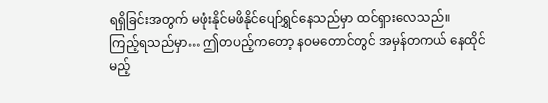ရရှိခြင်းအတွက် မဖုံးနိုင်မဖိနိုင်ပျော်ရွှင်နေသည်မှာ ထင်ရှားလေသည်။
ကြည့်ရသည်မှာ… ဤတပည့်ကတော့ နဝမတောင်တွင် အမှန်တကယ် နေထိုင်မည့်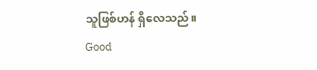သူဖြစ်ဟန် ရှိလေသည်။
Good